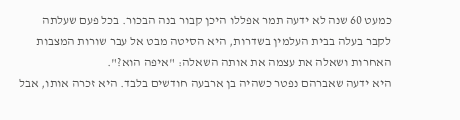כמעט 60 שנה לא ידעה תמר אפללו היכן קבור בנה הבכור. בכל פעם שעלתה לקבר בעלה בבית העלמין בשדרות, היא הסיטה מבט אל עבר שורות המצבות האחרות ושאלה את עצמה את אותה השאלה: "איפה הוא?".
היא ידעה שאברהם נפטר כשהיה בן ארבעה חודשים בלבד. היא זכרה אותו, אבל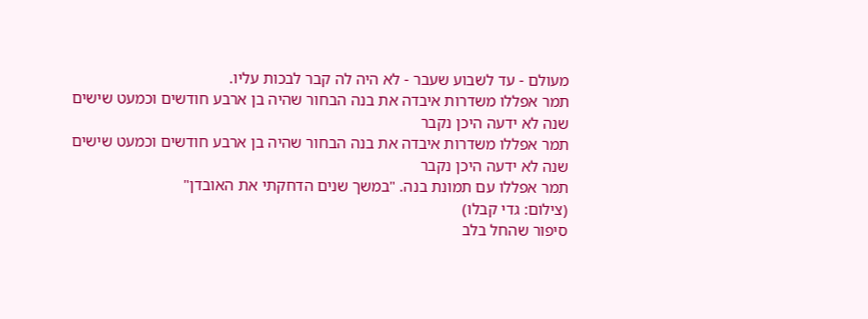מעולם - עד לשבוע שעבר - לא היה לה קבר לבכות עליו.
תמר אפללו משדרות איבדה את בנה הבחור שהיה בן ארבע חודשים וכמעט שישים שנה לא ידעה היכן נקבר
תמר אפללו משדרות איבדה את בנה הבחור שהיה בן ארבע חודשים וכמעט שישים שנה לא ידעה היכן נקבר
תמר אפללו עם תמונת בנה. "במשך שנים הדחקתי את האובדן"
(צילום: גדי קבלו)
סיפור שהחל בלב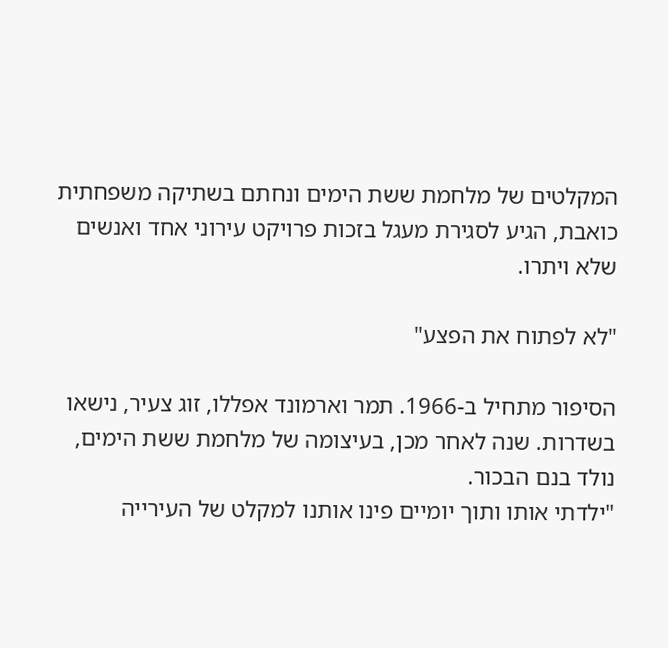המקלטים של מלחמת ששת הימים ונחתם בשתיקה משפחתית כואבת, הגיע לסגירת מעגל בזכות פרויקט עירוני אחד ואנשים שלא ויתרו.

"לא לפתוח את הפצע"

הסיפור מתחיל ב-1966. תמר וארמונד אפללו, זוג צעיר, נישאו בשדרות. שנה לאחר מכן, בעיצומה של מלחמת ששת הימים, נולד בנם הבכור.
"ילדתי אותו ותוך יומיים פינו אותנו למקלט של העירייה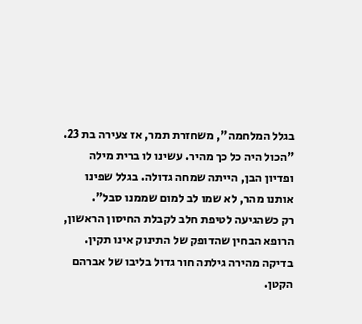בגלל המלחמה", משחזרת תמר, אז צעירה בת 23. "הכול היה כל כך מהיר. עשינו לו ברית מילה ופדיון הבן, הייתה שמחה גדולה. בגלל שפינו אותנו מהר, לא שמו לב למום שממנו סבל".
רק כשהגיעה לטיפת חלב לקבלת החיסון הראשון, הרופא הבחין שהדופק של התינוק אינו תקין. בדיקה מהירה גילתה חור גדול בליבו של אברהם הקטן.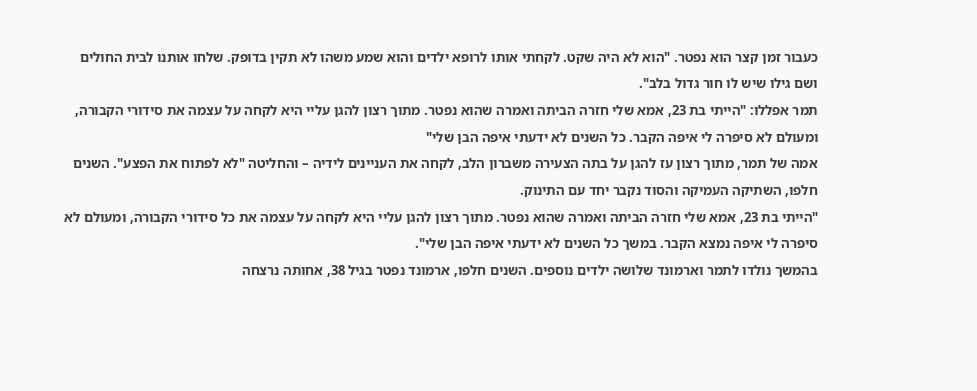כעבור זמן קצר הוא נפטר. "הוא לא היה שקט. לקחתי אותו לרופא ילדים והוא שמע משהו לא תקין בדופק. שלחו אותנו לבית החולים ושם גילו שיש לו חור גדול בלב".
תמר אפללו: "הייתי בת 23, אמא שלי חזרה הביתה ואמרה שהוא נפטר. מתוך רצון להגן עליי היא לקחה על עצמה את סידורי הקבורה, ומעולם לא סיפרה לי איפה הקבר. כל השנים לא ידעתי איפה הבן שלי"
אמה של תמר, מתוך רצון עז להגן על בתה הצעירה משברון הלב, לקחה את העניינים לידיה – והחליטה "לא לפתוח את הפצע". השנים חלפו, השתיקה העמיקה והסוד נקבר יחד עם התינוק.
"הייתי בת 23, אמא שלי חזרה הביתה ואמרה שהוא נפטר. מתוך רצון להגן עליי היא לקחה על עצמה את כל סידורי הקבורה, ומעולם לא סיפרה לי איפה נמצא הקבר. במשך כל השנים לא ידעתי איפה הבן שלי".
בהמשך נולדו לתמר וארמונד שלושה ילדים נוספים. השנים חלפו, ארמונד נפטר בגיל 38, אחותה נרצחה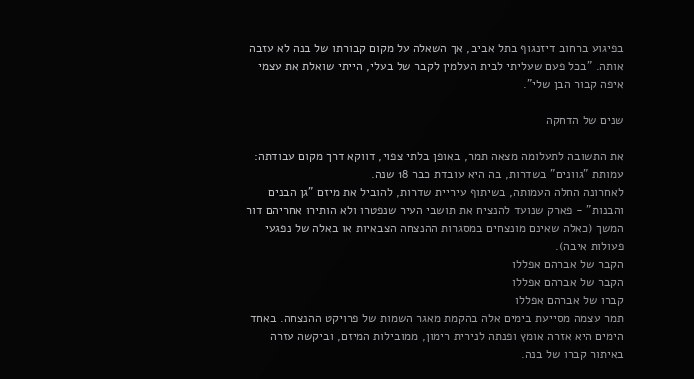בפיגוע ברחוב דיזנגוף בתל אביב, אך השאלה על מקום קבורתו של בנה לא עזבה אותה. "בכל פעם שעליתי לבית העלמין לקבר של בעלי, הייתי שואלת את עצמי איפה קבור הבן שלי".

שנים של הדחקה

את התשובה לתעלומה מצאה תמר, באופן בלתי צפוי, דווקא דרך מקום עבודתה: עמותת "גוונים" בשדרות, בה היא עובדת כבר 18 שנה.
לאחרונה החלה העמותה, בשיתוף עיריית שדרות, להוביל את מיזם "גן הבנים והבנות" - פארק שנועד להנציח את תושבי העיר שנפטרו ולא הותירו אחריהם דור המשך (כאלה שאינם מונצחים במסגרות ההנצחה הצבאיות או באלה של נפגעי פעולות איבה).
הקבר של אברהם אפללו
הקבר של אברהם אפללו
קברו של אברהם אפללו
תמר עצמה מסייעת בימים אלה בהקמת מאגר השמות של פרויקט ההנצחה. באחד הימים היא אזרה אומץ ופנתה לנירית רימון, ממובילות המיזם, וביקשה עזרה באיתור קברו של בנה.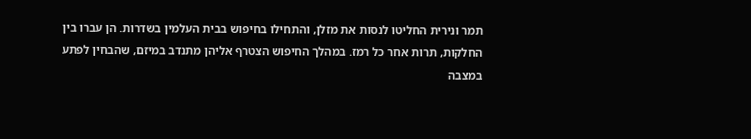תמר ונירית החליטו לנסות את מזלן, והתחילו בחיפוש בבית העלמין בשדרות. הן עברו בין החלקות, תרות אחר כל רמז. במהלך החיפוש הצטרף אליהן מתנדב במיזם, שהבחין לפתע במצבה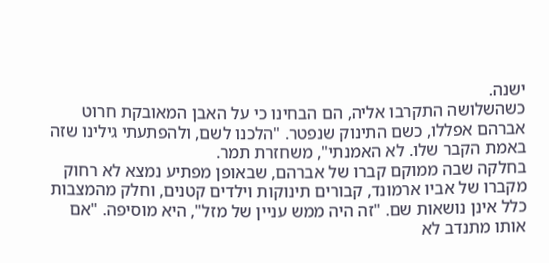ישנה.
כשהשלושה התקרבו אליה, הם הבחינו כי על האבן המאובקת חרוט אברהם אפללו, כשם התינוק שנפטר. "הלכנו לשם, ולהפתעתי גילינו שזה באמת הקבר שלו. לא האמנתי", משחזרת תמר.
בחלקה שבה ממוקם קברו של אברהם, שבאופן מפתיע נמצא לא רחוק מקברו של אביו ארמונד, קבורים תינוקות וילדים קטנים, וחלק מהמצבות כלל אינן נושאות שם. "זה היה ממש עניין של מזל", היא מוסיפה. "אם אותו מתנדב לא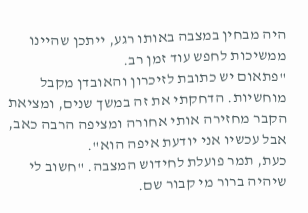היה מבחין במצבה באותו רגע, ייתכן שהיינו ממשיכות לחפש עוד זמן רב.
"פתאום יש כתובת לזיכרון והאובדן מקבל מוחשיות. הדחקתי את זה במשך שנים, ומציאת הקבר מחזירה אותי אחורה ומציפה הרבה כאב, אבל עכשיו אני יודעת איפה הוא".
כעת, תמר פועלת לחידוש המצבה. "חשוב לי שיהיה ברור מי קבור שם.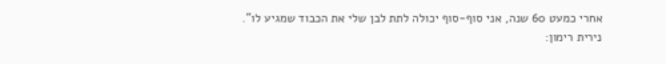אחרי כמעט 60 שנה, אני סוף-סוף יכולה לתת לבן שלי את הכבוד שמגיע לו".
נירית רימון: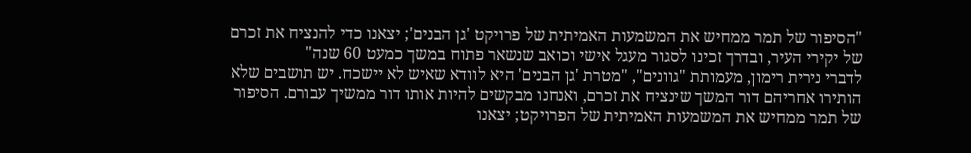"הסיפור של תמר ממחיש את המשמעות האמיתית של פרויקט 'גן הבנים'; יצאנו כדי להנציח את זכרם של יקירי העיר, ובדרך זכינו לסגור מעגל אישי וכואב שנשאר פתוח במשך כמעט 60 שנה"
לדברי נירית רימון, מעמותת "גוונים", "מטרת 'גן הבנים' היא לוודא שאיש לא יישכח. יש תושבים שלא הותירו אחריהם דור המשך שינציח את זכרם, ואנחנו מבקשים להיות אותו דור ממשיך עבורם. הסיפור של תמר ממחיש את המשמעות האמיתית של הפרויקט; יצאנו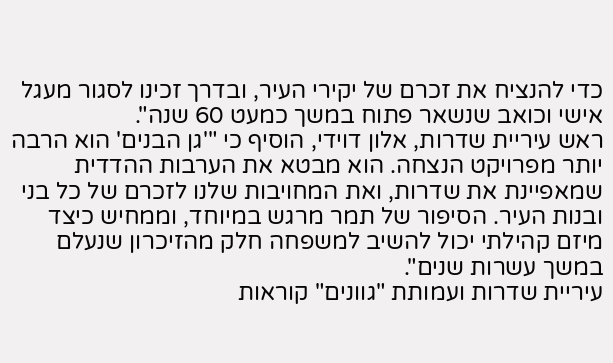כדי להנציח את זכרם של יקירי העיר, ובדרך זכינו לסגור מעגל אישי וכואב שנשאר פתוח במשך כמעט 60 שנה".
ראש עיריית שדרות, אלון דוידי, הוסיף כי "'גן הבנים' הוא הרבה יותר מפרויקט הנצחה. הוא מבטא את הערבות ההדדית שמאפיינת את שדרות, ואת המחויבות שלנו לזכרם של כל בני ובנות העיר. הסיפור של תמר מרגש במיוחד, וממחיש כיצד מיזם קהילתי יכול להשיב למשפחה חלק מהזיכרון שנעלם במשך עשרות שנים".
עיריית שדרות ועמותת "גוונים" קוראות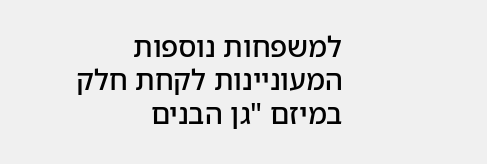למשפחות נוספות המעוניינות לקחת חלק במיזם "גן הבנים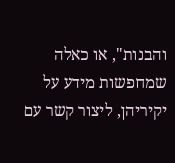והבנות", או כאלה שמחפשות מידע על יקיריהן, ליצור קשר עם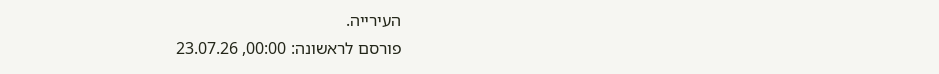העירייה.
פורסם לראשונה: 00:00, 23.07.26